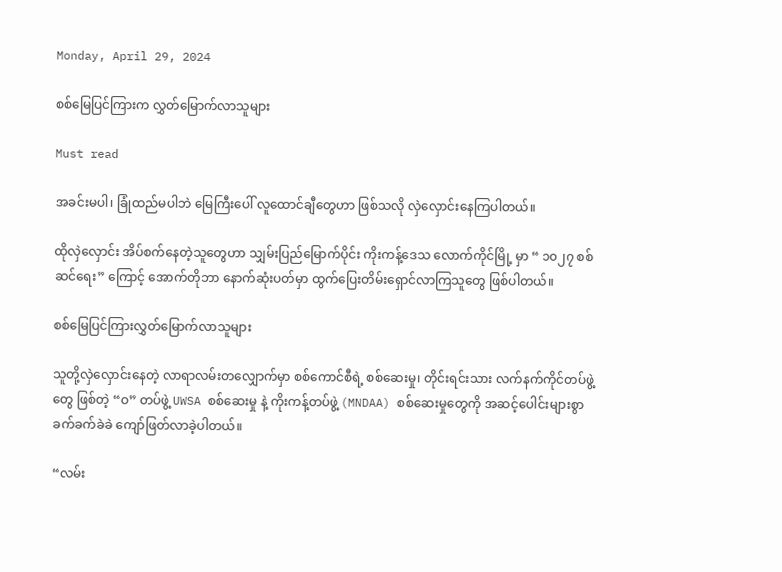Monday, April 29, 2024

စစ်မြေပြင်ကြားက လွှတ်မြောက်လာသူများ

Must read

အခင်းမပါ၊ ခြုံထည်မပါဘဲ မြေကြီးပေါ် လူထောင်ချီတွေဟာ ဖြစ်သလို လှဲလှောင်းနေကြပါတယ်။

ထိုလှဲလှောင်း အိပ်စက်နေတဲ့သူတွေဟာ သျှမ်းပြည်မြောက်ပိုင်း ကိုးကန့်ဒေသ လောက်ကိုင်မြို့ မှာ “ ၁၀၂၇ စစ်ဆင်ရေး” ကြောင့် အောက်တိုဘာ နောက်ဆုံးပတ်မှာ ထွက်ပြေးတိမ်းရှောင်လာကြသူတွေ ဖြစ်ပါတယ်။

စစ်မြေပြင်ကြားလွှတ်မြောက်လာသူများ

သူတို့လှဲလှောင်းနေတဲ့ လာရာလမ်းတလျှောက်မှာ စစ်ကောင်စီရဲ့ စစ်ဆေးမှု၊ တိုင်းရင်းသား လက်နက်ကိုင်တပ်ဖွဲ့တွေ ဖြစ်တဲ့ “ဝ” တပ်ဖွဲ့ UWSA စစ်ဆေးမှု နဲ့ ကိုးကန့်တပ်ဖွဲ့ (MNDAA) စစ်ဆေးမှုတွေကို အဆင့်ပေါင်းများစွာ ခက်ခက်ခဲခဲ ကျော်ဖြတ်လာခဲ့ပါတယ်။

“လမ်း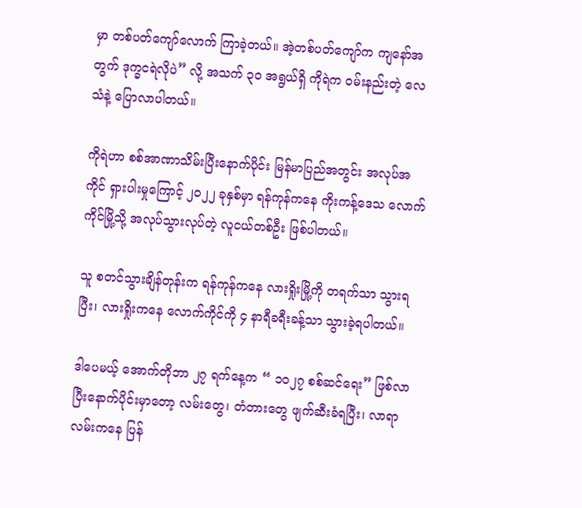မှာ တစ်ပတ်ကျော်လောက် ကြာခဲ့တယ်။ အဲ့တစ်ပတ်ကျော်က ကျနော်အတွက် ဒုက္ခငရဲလိုပဲ” လို့ အသက် ၃၀ အရွယ်ရှိ ကိုရဲက ဝမ်းနည်းတဲ့ လေသံနဲ့ ပြောလာပါတယ်။

ကိုရဲဟာ စစ်အာဏာသိမ်းပြီးနောက်ပိုင်း မြန်မာပြည်အတွင်း အလုပ်အကိုင် ရှားပါးမှုကြောင့် ၂၀၂၂ ခုနှစ်မှာ ရန်ကုန်ကနေ ကိုးကန့်ဒေသ လောက်ကိုင်မြို့သို့ အလုပ်သွားလုပ်တဲ့ လူငယ်တစ်ဦး ဖြစ်ပါတယ်။

သူ စတင်သွားချိန်တုန်းက ရန်ကုန်ကနေ လားရှိုးမြို့ကို တရက်သာ သွားရပြီး၊ လားရှိုးကနေ လောက်ကိုင်ကို ၄ နာရီခရီးခန့်သာ သွားခဲ့ရပါတယ်။

ဒါပေမယ့် အောက်တိုဘာ ၂၇ ရက်နေ့က “ ၁၀၂၇ စစ်ဆင်ရေး” ဖြစ်လာပြီးနောက်ပိုင်းမှာတော့ လမ်းတွေ၊ တံတားတွေ ဖျက်ဆီးခံရပြီး၊ လာရာလမ်းကနေ ပြန်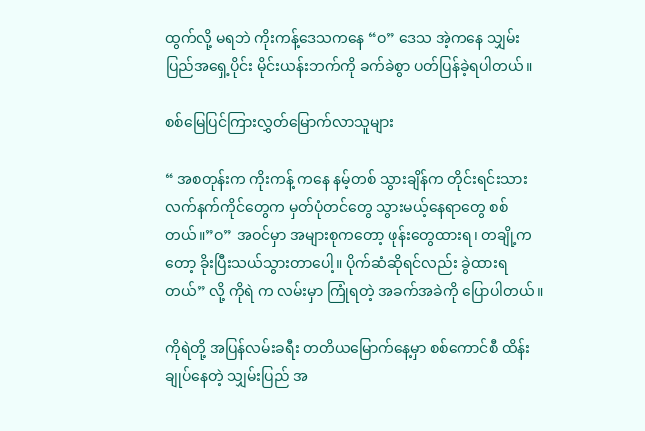ထွက်လို့ မရဘဲ ကိုးကန့်ဒေသကနေ “ဝ” ဒေသ အဲ့ကနေ သျှမ်းပြည်အရှေ့ပိုင်း မိုင်းယန်းဘက်ကို ခက်ခဲစွာ ပတ်ပြန်ခဲ့ရပါတယ်။

စစ်မြေပြင်ကြားလွှတ်မြောက်လာသူများ

“ အစတုန်းက ကိုးကန့် ကနေ နမ့်တစ် သွားချိန်က တိုင်းရင်းသားလက်နက်ကိုင်တွေက မှတ်ပုံတင်တွေ သွားမယ့်နေရာတွေ စစ်တယ်။”ဝ” အဝင်မှာ အများစုကတော့ ဖုန်းတွေထားရ၊ တချို့ကတော့ ခိုးပြီးသယ်သွားတာပေါ့။ ပိုက်ဆံဆိုရင်လည်း ခွဲထားရတယ်” လို့ ကိုရဲ က လမ်းမှာ ကြုံရတဲ့ အခက်အခဲကို ပြောပါတယ်။

ကိုရဲတို့ အပြန်လမ်းခရီး တတိယမြောက်နေ့မှာ စစ်ကောင်စီ ထိန်းချုပ်နေတဲ့ သျှမ်းပြည် အ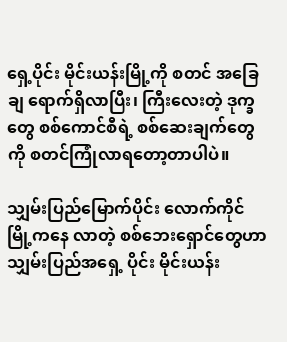ရှေ့ပိုင်း မိုင်းယန်းမြို့ကို စတင် အခြေချ ရောက်ရှိလာပြီး၊ ကြီးလေးတဲ့ ဒုက္ခတွေ စစ်ကောင်စီရဲ့ စစ်ဆေးချက်တွေကို စတင်ကြုံလာရတော့တာပါပဲ။

သျှမ်းပြည်မြောက်ပိုင်း လောက်ကိုင်မြို့ကနေ လာတဲ့ စစ်ဘေးရှောင်တွေဟာ သျှမ်းပြည်အရှေ့ ပိုင်း မိုင်းယန်း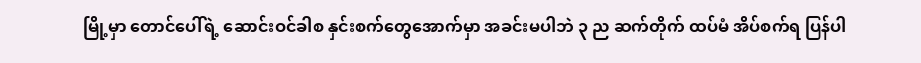မြို့မှာ တောင်ပေါ်ရဲ့ ဆောင်းဝင်ခါစ နှင်းစက်တွေအောက်မှာ အခင်းမပါဘဲ ၃ ည ဆက်တိုက် ထပ်မံ အိပ်စက်ရ ပြန်ပါ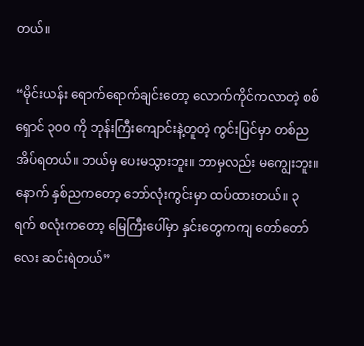တယ်။

“မိုင်းယန်း ရောက်ရောက်ချင်းတော့ လောက်ကိုင်ကလာတဲ့ စစ်ရှောင် ၃၀၀ ကို ဘုန်းကြီးကျောင်းနဲ့တူတဲ့ ကွင်းပြင်မှာ တစ်ညအိပ်ရတယ်။ ဘယ်မှ ပေးမသွားဘူး။ ဘာမှလည်း မကျွေးဘူး။ နောက် နှစ်ညကတော့ ဘော်လုံးကွင်းမှာ ထပ်ထားတယ်။ ၃ ရက် စလုံးကတော့ မြေကြီးပေါ်မှာ နှင်းတွေကကျ တော်တော်လေး ဆင်းရဲတယ်”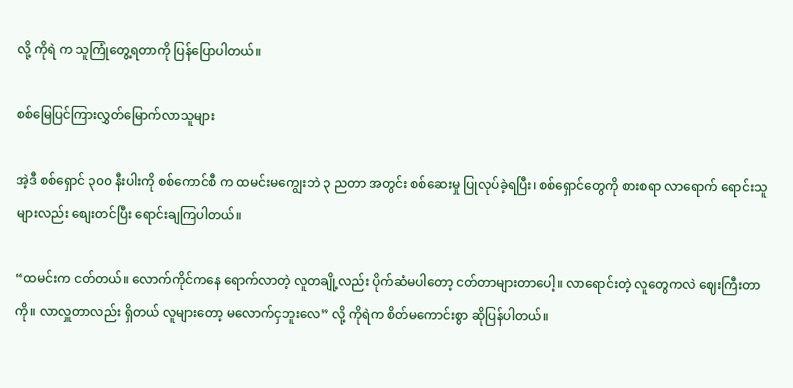လို့ ကိုရဲ က သူကြုံတွေ့ရတာကို ပြန်ပြောပါတယ်။

စစ်မြေပြင်ကြားလွှတ်မြောက်လာသူများ

အဲ့ဒီ စစ်ရှောင် ၃၀၀ နီးပါးကို စစ်ကောင်စီ က ထမင်းမကျွေးဘဲ ၃ ညတာ အတွင်း စစ်ဆေးမှု ပြုလုပ်ခဲ့ရပြီး၊ စစ်ရှောင်တွေကို စားစရာ လာရောက် ရောင်းသူများလည်း စျေးတင်ပြီး ရောင်းချကြပါတယ်။

“ထမင်းက ငတ်တယ်။ လောက်ကိုင်ကနေ ရောက်လာတဲ့ လူတချို့လည်း ပိုက်ဆံမပါတော့ ငတ်တာများတာပေါ့။ လာရောင်းတဲ့ လူတွေကလဲ ဈေးကြီးတာကို။ လာလှူတာလည်း ရှိတယ် လူများတော့ မလောက်ငှဘူးလေ” လို့ ကိုရဲက စိတ်မကောင်းစွာ ဆိုပြန်ပါတယ်။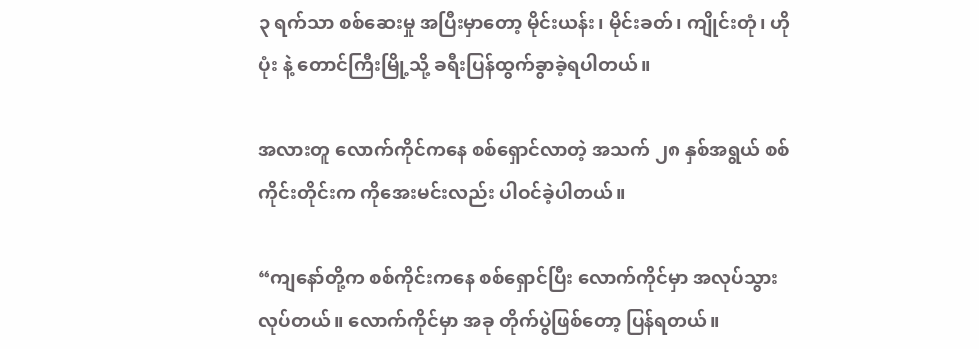၃ ရက်သာ စစ်ဆေးမှု အပြီးမှာတော့ မိုင်းယန်း၊ မိုင်းခတ်၊ ကျိုင်းတုံ၊ ဟိုပုံး နဲ့ တောင်ကြီးမြို့သို့ ခရီးပြန်ထွက်ခွာခဲ့ရပါတယ်။

အလားတူ လောက်ကိုင်ကနေ စစ်ရှောင်လာတဲ့ အသက် ၂၈ နှစ်အရွယ် စစ်ကိုင်းတိုင်းက ကိုအေးမင်းလည်း ပါဝင်ခဲ့ပါတယ်။

“ကျနော်တို့က စစ်ကိုင်းကနေ စစ်ရှောင်ပြီး လောက်ကိုင်မှာ အလုပ်သွားလုပ်တယ်။ လောက်ကိုင်မှာ အခု တိုက်ပွဲဖြစ်တော့ ပြန်ရတယ်။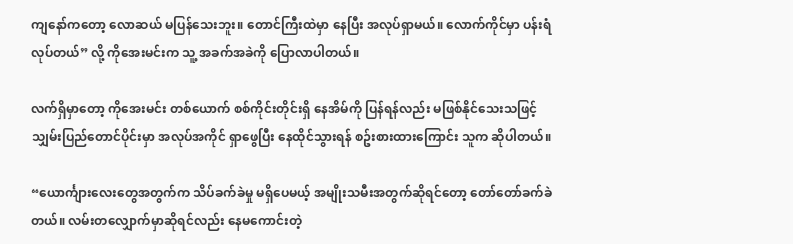ကျနော်ကတော့ လောဆယ် မပြန်သေးဘူး။ တောင်ကြီးထဲမှာ နေပြီး အလုပ်ရှာမယ်။ လောက်ကိုင်မှာ ပန်းရံလုပ်တယ်” လို့ ကိုအေးမင်းက သူ့ အခက်အခဲကို ပြောလာပါတယ်။

လက်ရှိမှာတော့ ကိုအေးမင်း တစ်ယောက် စစ်ကိုင်းတိုင်းရှိ နေအိမ်ကို ပြန်ရန်လည်း မဖြစ်နိုင်သေးသဖြင့် သျှမ်းပြည်တောင်ပိုင်းမှာ အလုပ်အကိုင် ရှာဖွေပြီး နေထိုင်သွားရန် စဥ်းစားထားကြောင်း သူက ဆိုပါတယ်။

“ယောင်္ကျားလေးတွေအတွက်က သိပ်ခက်ခဲမှု မရှိပေမယ့် အမျိုးသမီးအတွက်ဆိုရင်တော့ တော်တော်ခက်ခဲတယ်။ လမ်းတလျှောက်မှာဆိုရင်လည်း နေမကောင်းတဲ့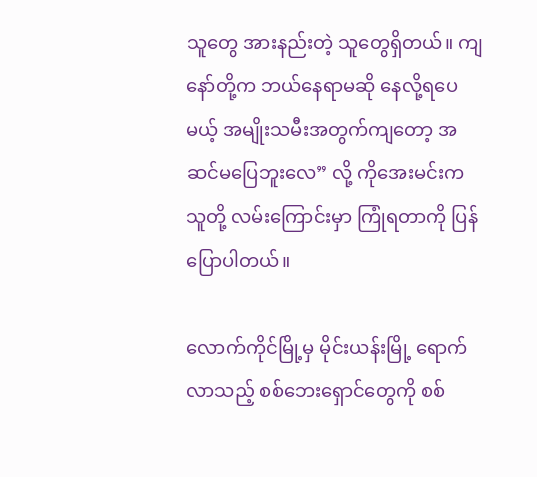သူတွေ အားနည်းတဲ့ သူတွေရှိတယ်။ ကျနော်တို့က ဘယ်နေရာမဆို နေလို့ရပေမယ့် အမျိုးသမီးအတွက်ကျတော့ အဆင်မပြေဘူးလေ” လို့ ကိုအေးမင်းက သူတို့ လမ်းကြောင်းမှာ ကြုံရတာကို ပြန်ပြောပါတယ်။

လောက်ကိုင်မြို့မှ မိုင်းယန်းမြို့ ရောက်လာသည့် စစ်ဘေးရှောင်တွေကို စစ်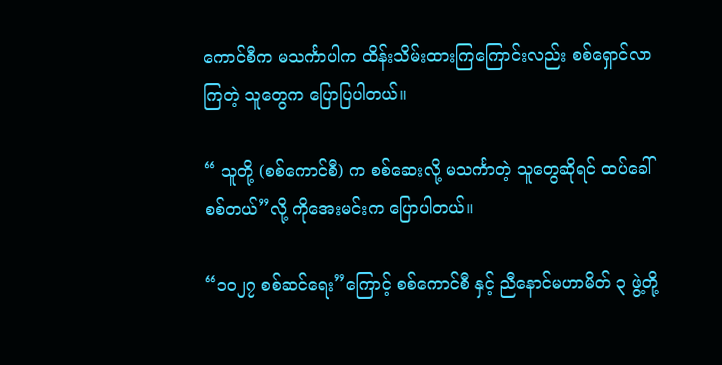ကောင်စီက မသင်္ကာပါက ထိန်းသိမ်းထားကြကြောင်းလည်း စစ်ရှောင်လာကြတဲ့ သူတွေက ပြောပြပါတယ်။

“ သူတို့ (စစ်ကောင်စီ) က စစ်ဆေးလို့ မသင်္ကာတဲ့ သူတွေဆိုရင် ထပ်ခေါ်စစ်တယ်”လို့ ကိုအေးမင်းက ပြောပါတယ်။

“၁၀၂၇ စစ်ဆင်ရေး”ကြောင့် စစ်ကောင်စီ နှင့် ညီနောင်မဟာမိတ် ၃ ဖွဲ့တို့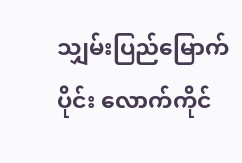သျှမ်းပြည်မြောက်ပိုင်း လောက်ကိုင်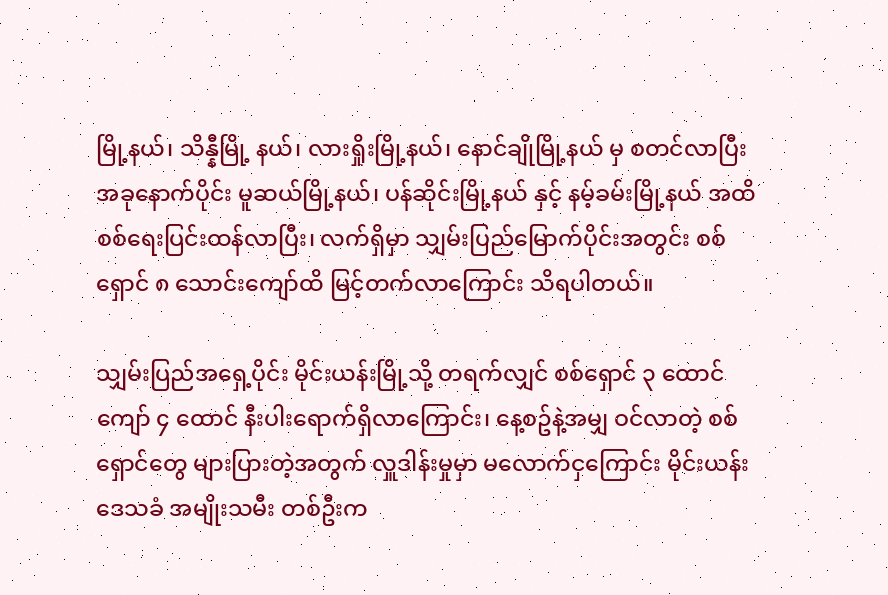မြို့နယ်၊ သိန္နီမြို့ နယ်၊ လားရှိုးမြို့နယ်၊ နောင်ချိုမြို့နယ် မှ စတင်လာပြီး အခုနောက်ပိုင်း မူဆယ်မြို့နယ်၊ ပန်ဆိုင်းမြို့နယ် နှင့် နမ့်ခမ်းမြို့နယ် အထိ စစ်ရေးပြင်းထန်လာပြီး၊ လက်ရှိမှာ သျှမ်းပြည်မြောက်ပိုင်းအတွင်း စစ်ရှောင် ၈ သောင်းကျော်ထိ မြင့်တက်လာကြောင်း သိရပါတယ်။

သျှမ်းပြည်အရှေ့ပိုင်း မိုင်းယန်းမြို့သို့ တရက်လျှင် စစ်ရှောင် ၃ ထောင်ကျော် ၄ ထောင် နီးပါးရောက်ရှိလာကြောင်း၊ နေ့စဥ်နဲ့အမျှ ဝင်လာတဲ့ စစ်ရှောင်တွေ များပြားတဲ့အတွက် လှူဒါန်းမှုမှာ မလောက်ငှကြောင်း မိုင်းယန်းဒေသခံ အမျိုးသမီး တစ်ဦးက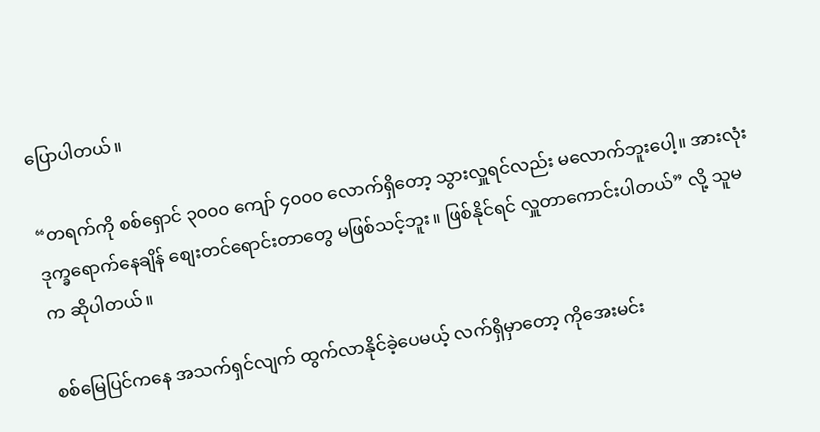ပြောပါတယ်။

“တရက်ကို စစ်ရှောင် ၃၀၀၀ ကျော် ၄၀၀၀ လောက်ရှိတော့ သွားလှူရင်လည်း မလောက်ဘူးပေါ့။ အားလုံး ဒုက္ခရောက်နေချိန် စျေးတင်ရောင်းတာတွေ မဖြစ်သင့်ဘူး။ ဖြစ်နိုင်ရင် လှူတာကောင်းပါတယ်” လို့ သူမ က ဆိုပါတယ်။

စစ်မြေပြင်ကနေ အသက်ရှင်လျက် ထွက်လာနိုင်ခဲ့ပေမယ့် လက်ရှိမှာတော့ ကိုအေးမင်း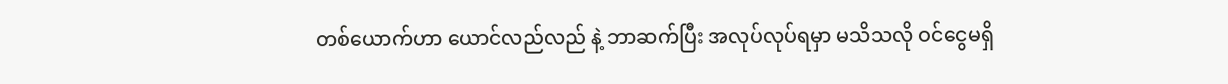တစ်ယောက်ဟာ ယောင်လည်လည် နဲ့ ဘာဆက်ပြီး အလုပ်လုပ်ရမှာ မသိသလို ဝင်ငွေမရှိ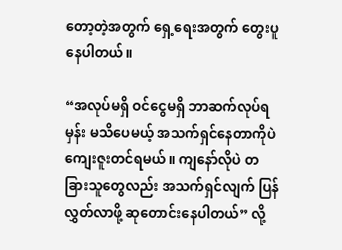တော့တဲ့အတွက် ရှေ့ရေးအတွက် တွေးပူနေပါတယ်။

“အလုပ်မရှိ ဝင်ငွေမရှိ ဘာဆက်လုပ်ရမှန်း မသိပေမယ့် အသက်ရှင်နေတာကိုပဲ ကျေးဇူးတင်ရမယ်။ ကျနော်လိုပဲ တခြားသူတွေလည်း အသက်ရှင်လျက် ပြန်လွှတ်လာဖို့ ဆုတောင်းနေပါတယ်” လို့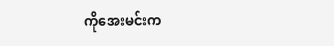ကိုအေးမင်းက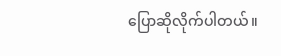ပြောဆိုလိုက်ပါတယ်။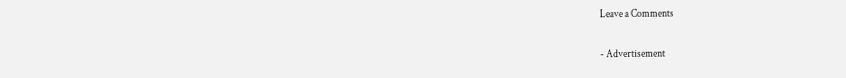Leave a Comments

- Advertisement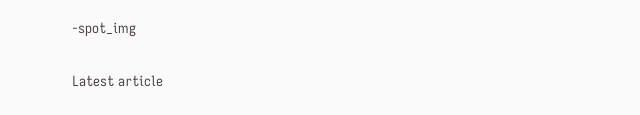-spot_img

Latest article